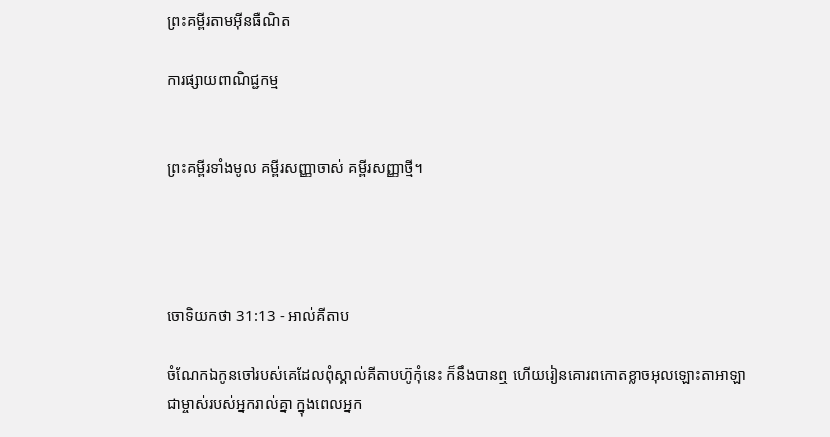ព្រះគម្ពីរតាមអ៊ីនធឺណិត

ការផ្សាយពាណិជ្ជកម្ម


ព្រះគម្ពីរទាំងមូល គម្ពីរសញ្ញាចាស់ គម្ពីរសញ្ញាថ្មី។




ចោទិយ‌កថា 31:13 - អាល់គីតាប

ចំណែកឯកូនចៅរបស់គេដែលពុំស្គាល់គីតាបហ៊ូកុំនេះ ក៏នឹងបានឮ ហើយរៀនគោរពកោតខ្លាចអុលឡោះ‌តាអាឡា ជាម្ចាស់របស់អ្នករាល់គ្នា ក្នុងពេលអ្នក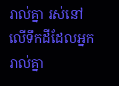រាល់គ្នា រស់នៅលើទឹកដីដែលអ្នករាល់គ្នា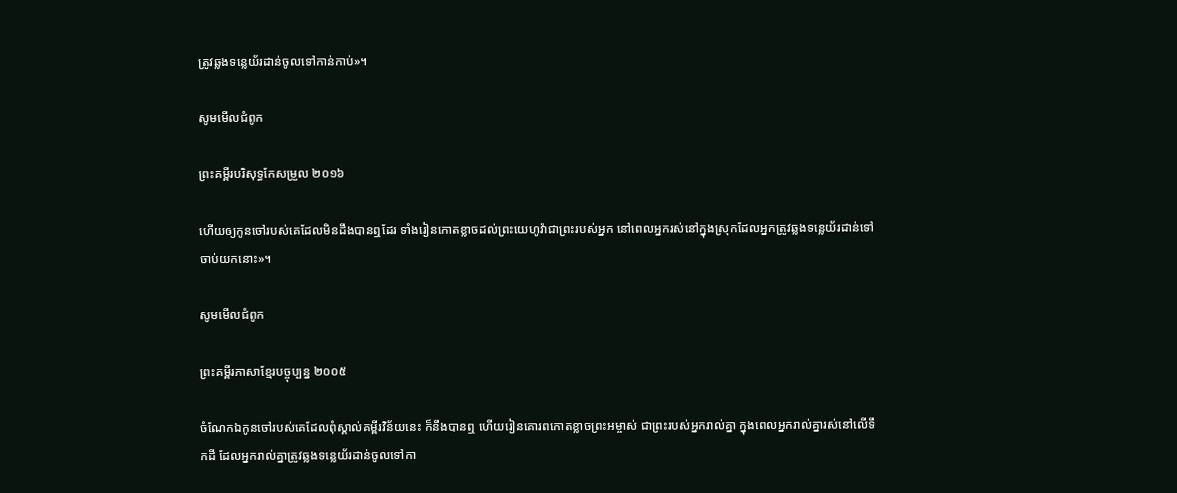ត្រូវឆ្លងទន្លេយ័រ‌ដាន់ចូលទៅកាន់កាប់»។

សូមមើលជំពូក

ព្រះគម្ពីរបរិសុទ្ធកែសម្រួល ២០១៦

ហើយឲ្យកូនចៅរបស់គេដែលមិនដឹងបានឮដែរ ទាំងរៀនកោត‌ខ្លាចដល់ព្រះ‌យេហូវ៉ាជាព្រះរបស់អ្នក នៅពេលអ្នករស់នៅក្នុងស្រុកដែលអ្នកត្រូវឆ្លងទន្លេយ័រ‌ដាន់ទៅចាប់យកនោះ»។

សូមមើលជំពូក

ព្រះគម្ពីរភាសាខ្មែរបច្ចុប្បន្ន ២០០៥

ចំណែកឯកូនចៅរបស់គេដែលពុំស្គាល់គម្ពីរ‌វិន័យនេះ ក៏នឹងបានឮ ហើយរៀនគោរពកោតខ្លាចព្រះ‌អម្ចាស់ ជាព្រះរបស់អ្នករាល់គ្នា ក្នុងពេលអ្នករាល់គ្នារស់នៅលើទឹកដី ដែលអ្នករាល់គ្នាត្រូវឆ្លងទន្លេយ័រដាន់ចូលទៅកា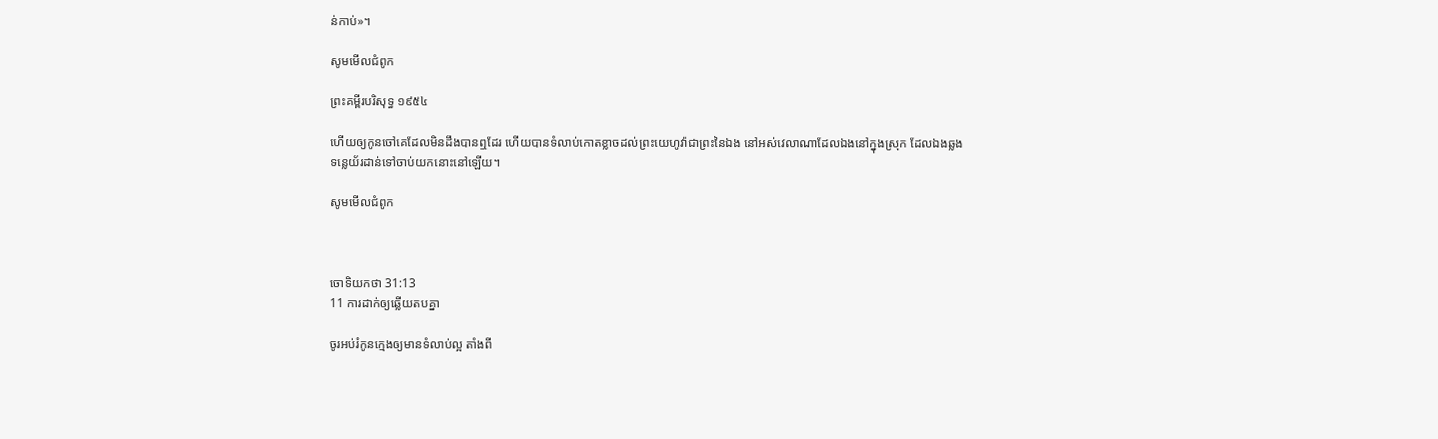ន់កាប់»។

សូមមើលជំពូក

ព្រះគម្ពីរបរិសុទ្ធ ១៩៥៤

ហើយឲ្យកូនចៅគេដែលមិនដឹងបានឮដែរ ហើយបានទំលាប់កោត‌ខ្លាចដល់ព្រះ‌យេហូវ៉ាជាព្រះនៃឯង នៅអស់វេលាណាដែលឯងនៅក្នុងស្រុក ដែលឯងឆ្លងទន្លេយ័រដាន់ទៅចាប់យកនោះនៅឡើយ។

សូមមើលជំពូក



ចោទិយ‌កថា 31:13
11 ការដាក់ឲ្យឆ្លើយតបគ្នា

ចូរអប់រំកូនក្មេងឲ្យមានទំលាប់ល្អ តាំងពី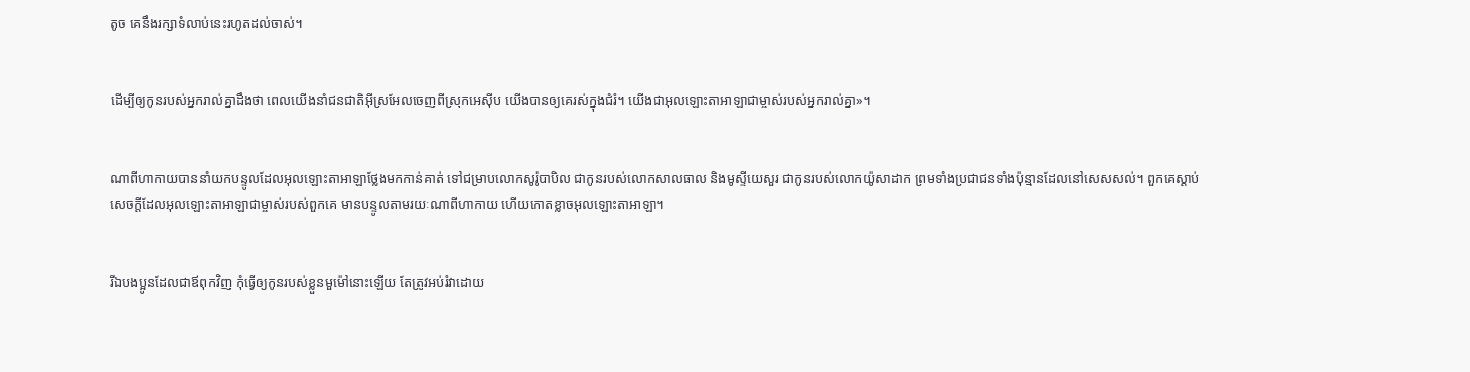តូច គេនឹងរក្សាទំលាប់នេះរហូតដល់ចាស់។


ដើម្បីឲ្យកូនរបស់អ្នករាល់គ្នាដឹងថា ពេលយើងនាំជន‌ជាតិអ៊ីស្រ‌អែលចេញពីស្រុកអេស៊ីប យើងបានឲ្យគេរស់ក្នុងជំរំ។ យើងជាអុលឡោះ‌តាអាឡាជាម្ចាស់របស់អ្នករាល់គ្នា»។


ណាពីហាកាយបាននាំយកបន្ទូលដែលអុលឡោះ‌តាអាឡាថ្លែងមកកាន់គាត់ ទៅជម្រាបលោកសូរ៉ូ‌បាបិល ជាកូនរបស់លោកសាល‌ធាល និងមូស្ទីយេសួរ ជាកូនរបស់លោកយ៉ូសា‌ដាក ព្រមទាំងប្រជា‌ជនទាំងប៉ុន្មានដែលនៅសេស‌សល់។ ពួកគេស្ដាប់សេចក្ដីដែលអុលឡោះ‌តាអាឡាជាម្ចាស់របស់ពួកគេ មានបន្ទូលតាមរយៈណាពីហាកាយ ហើយកោតខ្លាចអុលឡោះ‌តាអាឡា។


រីឯបងប្អូនដែលជាឪពុកវិញ កុំធ្វើឲ្យកូនរបស់ខ្លួនមួម៉ៅនោះឡើយ តែត្រូវអប់រំវាដោយ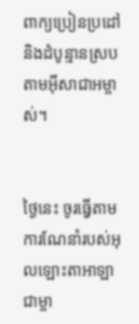ពាក្យប្រៀន‌ប្រដៅ និងដំបូន្មានស្របតាមអ៊ីសា‌ជាអម្ចាស់។


ថ្ងៃនេះ ចូរធ្វើតាមការណែនាំរបស់អុលឡោះ‌តាអាឡា ជាម្ចា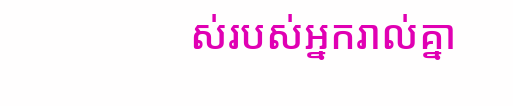ស់របស់អ្នករាល់គ្នា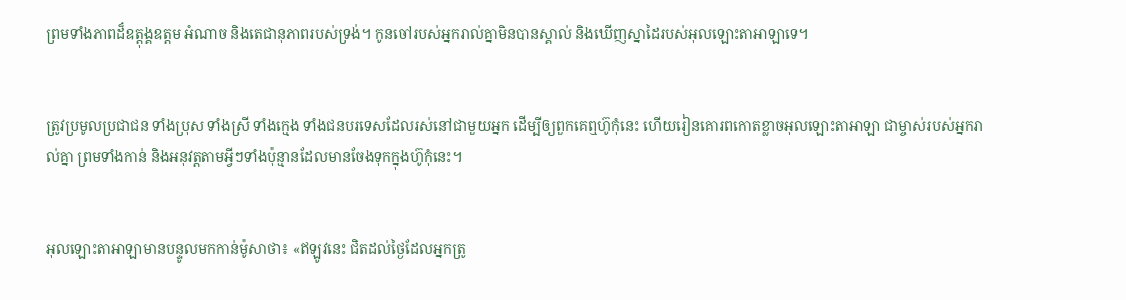ព្រមទាំងភាពដ៏ឧត្តុង្គ‌ឧត្តម អំណាច និងតេជា‌នុភាពរបស់ទ្រង់។ កូនចៅរបស់អ្នករាល់គ្នាមិនបានស្គាល់ និងឃើញស្នាដៃរបស់អុលឡោះ‌តាអាឡាទេ។


ត្រូវប្រមូលប្រជា‌ជន ទាំងប្រុស ទាំងស្រី ទាំងក្មេង ទាំងជនបរទេសដែលរស់នៅជាមួយអ្នក ដើម្បីឲ្យពួកគេឮហ៊ូកុំនេះ ហើយរៀនគោរពកោតខ្លាចអុលឡោះ‌តាអាឡា ជាម្ចាស់របស់អ្នករាល់គ្នា ព្រមទាំងកាន់ និងអនុវត្តតាមអ្វីៗទាំងប៉ុន្មានដែលមានចែងទុកក្នុងហ៊ូកុំនេះ។


អុលឡោះ‌តាអាឡាមានបន្ទូលមកកាន់ម៉ូសាថា៖ «ឥឡូវនេះ ជិតដល់ថ្ងៃដែលអ្នកត្រូ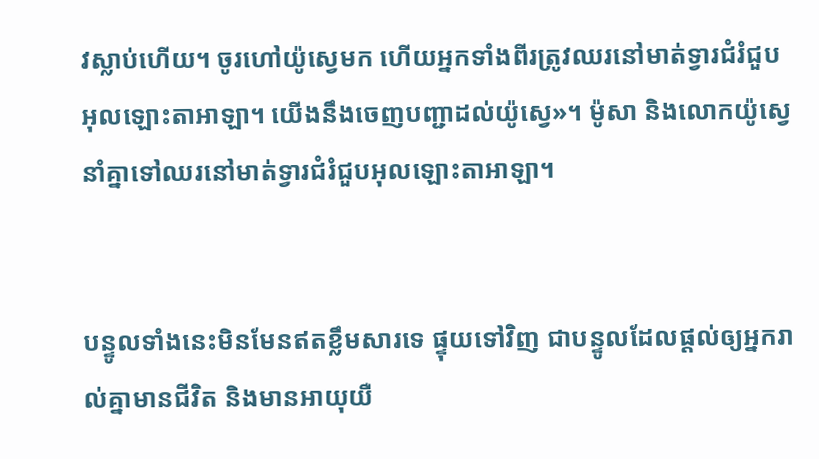វស្លាប់ហើយ។ ចូរហៅយ៉ូស្វេមក ហើយអ្នកទាំងពីរត្រូវឈរនៅមាត់ទ្វារជំរំជួបអុលឡោះ‌តាអាឡា។ យើងនឹងចេញបញ្ជាដល់យ៉ូស្វេ»។ ម៉ូសា និងលោកយ៉ូស្វេនាំគ្នាទៅឈរនៅមាត់ទ្វារជំរំជួបអុលឡោះ‌តាអាឡា។


បន្ទូលទាំងនេះមិនមែនឥតខ្លឹមសារទេ ផ្ទុយទៅវិញ ជាបន្ទូលដែលផ្តល់ឲ្យអ្នករាល់គ្នាមានជីវិត និងមានអាយុយឺ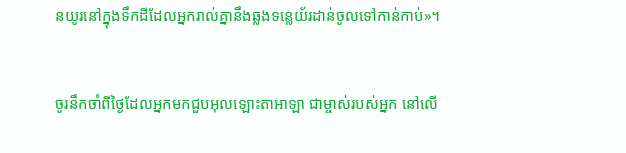នយូរនៅក្នុងទឹកដីដែលអ្នករាល់គ្នានឹងឆ្លងទន្លេយ័រ‌ដាន់ចូលទៅកាន់កាប់»។


ចូរនឹកចាំពីថ្ងៃដែលអ្នកមកជួបអុលឡោះ‌តាអាឡា ជាម្ចាស់របស់អ្នក នៅលើ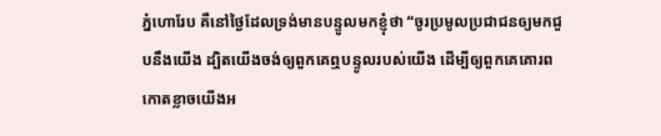ភ្នំហោរែប គឺនៅថ្ងៃដែលទ្រង់មានបន្ទូលមកខ្ញុំថា “ចូរប្រមូលប្រជា‌ជនឲ្យមកជួបនឹងយើង ដ្បិតយើងចង់ឲ្យពួកគេឮបន្ទូលរបស់យើង ដើម្បីឲ្យពួកគេគោរពកោតខ្លាចយើងអ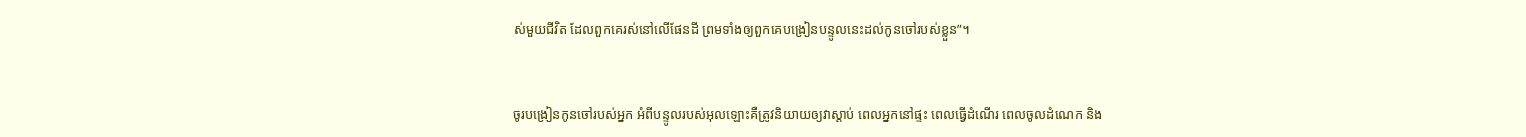ស់មួយជីវិត ដែលពួកគេរស់នៅលើផែនដី ព្រមទាំងឲ្យពួកគេបង្រៀនបន្ទូលនេះដល់កូនចៅរបស់ខ្លួន”។


ចូរបង្រៀនកូនចៅរបស់អ្នក អំពីបន្ទូលរបស់អុលឡោះគឺត្រូវនិយាយឲ្យវាស្តាប់ ពេលអ្នកនៅផ្ទះ ពេលធ្វើដំណើរ ពេលចូលដំណេក និង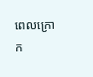ពេលក្រោក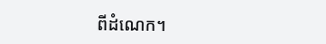ពីដំណេក។